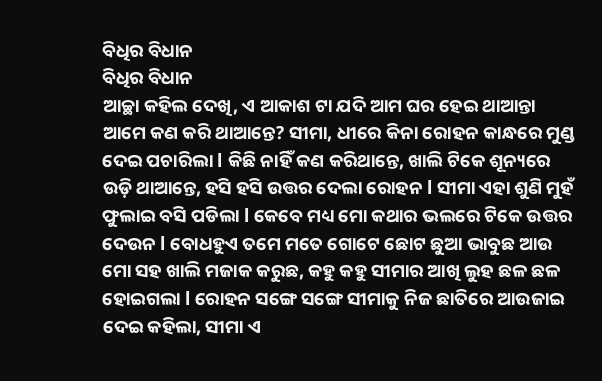ବିଧିର ବିଧାନ
ବିଧିର ବିଧାନ
ଆଚ୍ଛା କହିଲ ଦେଖି, ଏ ଆକାଶ ଟା ଯଦି ଆମ ଘର ହେଇ ଥାଆନ୍ତା ଆମେ କଣ କରି ଥାଆନ୍ତେ? ସୀମା, ଧୀରେ କିନା ରୋହନ କାନ୍ଧରେ ମୁଣ୍ଡ ଦେଇ ପଚାରିଲା l କିଛି ନାହିଁ କଣ କରିଥାନ୍ତେ, ଖାଲି ଟିକେ ଶୂନ୍ୟରେ ଉଡ଼ି ଥାଆନ୍ତେ, ହସି ହସି ଉତ୍ତର ଦେଲା ରୋହନ l ସୀମା ଏହା ଶୁଣି ମୁହଁ ଫୁଲାଇ ବସି ପଡିଲା l କେବେ ମଧ୍ୟ ମୋ କଥାର ଭଲରେ ଟିକେ ଉତ୍ତର ଦେଉନ l ବୋଧହୁଏ ତମେ ମତେ ଗୋଟେ ଛୋଟ ଛୁଆ ଭାବୁଛ ଆଉ ମୋ ସହ ଖାଲି ମଜାକ କରୁଛ, କହୁ କହୁ ସୀମାର ଆଖି ଲୁହ ଛଳ ଛଳ ହୋଇଗଲା l ରୋହନ ସଙ୍ଗେ ସଙ୍ଗେ ସୀମାକୁ ନିଜ ଛାତିରେ ଆଉଜାଇ ଦେଇ କହିଲା, ସୀମା ଏ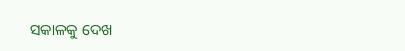ସକାଳକୁ ଦେଖ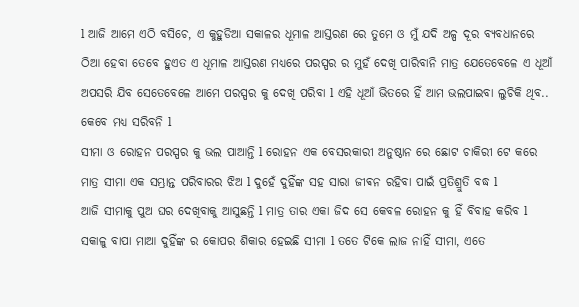l ଆଜି ଆମେ ଏଠି ବସିଚେ, ଏ କୁହୁଡିଆ ସକାଳର ଧୂମାଳ ଆସ୍ତରଣ ରେ ତୁମେ ଓ ମୁଁ ଯଦି ଅଳ୍ପ ଦୂର ବ୍ୟବଧାନରେ ଠିଆ ହେବା ତେବେ ହୁଏତ ଏ ଧୂମାଳ ଆସ୍ତରଣ ମଧ୍ୟରେ ପରସ୍ପର ର ମୁହଁ ଦେଖି ପାରିବାନି ମାତ୍ର ଯେତେବେଳେ ଏ ଧୂଆଁ ଅପସରି ଯିବ ସେତେବେଳେ ଆମେ ପରସ୍ପର କୁ ଦେଖି ପରିବା l ଏହି ଧୂଆଁ ଭିତରେ ହିଁ ଆମ ଭଲପାଇବା ଲୁଚିକି ଥିବ.. କେବେ ମଧ୍ୟ ସରିବନି l
ସୀମା ଓ ରୋହନ ପରସ୍ପର କୁ ଭଲ ପାଆନ୍ତି l ରୋହନ ଏକ ବେସରକାରୀ ଅନୁଷ୍ଠାନ ରେ ଛୋଟ ଚାକିରୀ ଟେ କରେ ମାତ୍ର ସୀମା ଏକ ସମ୍ଭ୍ରାନ୍ତ ପରିବାରର ଝିଅ l ଦୁହେଁ ଦୁହିଁଙ୍କ ସହ ସାରା ଜୀଵନ ରହିବା ପାଇଁ ପ୍ରତିଶ୍ରୁତି ବଦ୍ଧ l
ଆଜି ସୀମାକୁ ପୁଅ ଘର ଦେଖିବାକୁ ଆସୁଛନ୍ତି l ମାତ୍ର ତାର ଏକା ଜିଦ ସେ କେବଳ ରୋହନ କୁ ହିଁ ବିବାହ କରିବ l ସକାଳୁ ବାପା ମାଆ ଦୁହିଁଙ୍କ ର କୋପର ଶିକାର ହେଇଛି ସୀମା l ତତେ ଟିକେ ଲାଜ ନାହିଁ ସୀମା, ଏତେ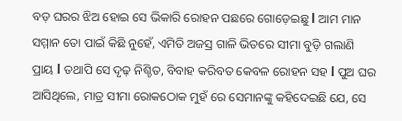ବଡ଼ ଘରର ଝିଅ ହୋଇ ସେ ଭିକାରି ରୋହନ ପଛରେ ଗୋଡ଼େଇଛୁ l ଆମ ମାନ ସମ୍ମାନ ତୋ ପାଇଁ କିଛି ନୁହେଁ, ଏମିତି ଅଜସ୍ର ଗାଳି ଭିତରେ ସୀମା ବୁଡ଼ି ଗଲାଣି ପ୍ରାୟ l ତଥାପି ସେ ଦୃଢ଼ ନିଶ୍ଚିତ, ବିବାହ କରିବତ କେବଳ ରୋହନ ସହ l ପୁଅ ଘର ଆସିଥିଲେ, ମାତ୍ର ସୀମା ରୋକଠୋକ ମୁହଁ ରେ ସେମାନଙ୍କୁ କହିଦେଇଛି ଯେ, ସେ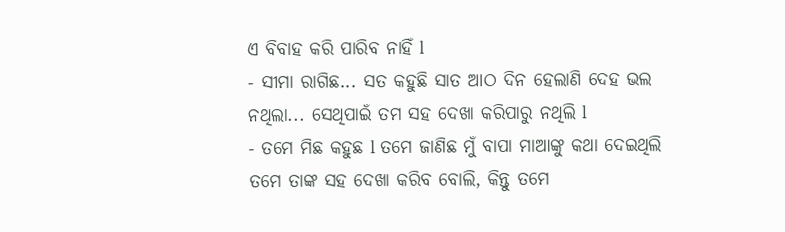ଏ ବିବାହ କରି ପାରିବ ନାହିଁ l
- ସୀମା ରାଗିଛ... ସତ କହୁଛି ସାତ ଆଠ ଦିନ ହେଲାଣି ଦେହ ଭଲ ନଥିଲା... ସେଥିପାଇଁ ତମ ସହ ଦେଖା କରିପାରୁ ନଥିଲି l
- ତମେ ମିଛ କହୁଛ l ତମେ ଜାଣିଛ ମୁଁ ବାପା ମାଆଙ୍କୁ କଥା ଦେଇଥିଲି ତମେ ତାଙ୍କ ସହ ଦେଖା କରିବ ବୋଲି, କିନ୍ତୁ ତମେ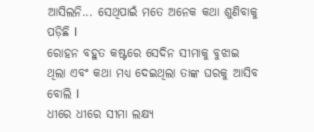ଆସିଲନି... ସେଥିପାଇଁ ମତେ ଅନେକ କଥା ଶୁଣିବାକୁ ପଡ଼ିଛି l
ରୋହନ ବହୁତ କଷ୍ଟରେ ସେଦିନ ସୀମାକୁ ବୁଝାଇ ଥିଲା ଏବଂ କଥା ମଧ୍ୟ ଦେଇଥିଲା ତାଙ୍କ ଘରକୁ ଆସିବ ବୋଲି l
ଧୀରେ ଧୀରେ ସୀମା ଲକ୍ଷ୍ୟ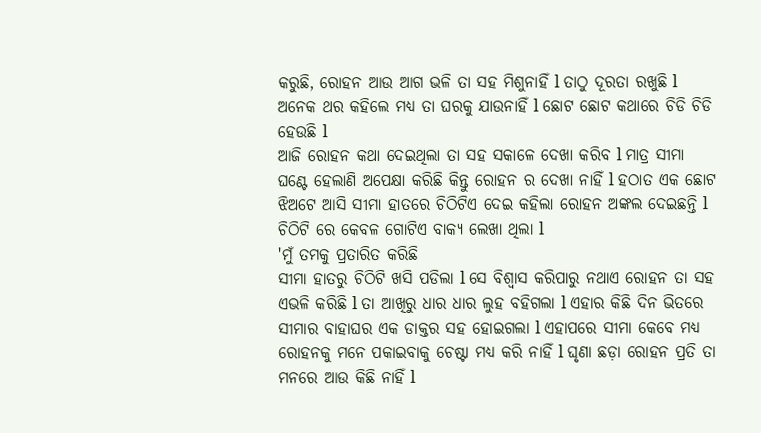କରୁଛି, ରୋହନ ଆଉ ଆଗ ଭଳି ତା ସହ ମିଶୁନାହିଁ l ତାଠୁ ଦୂରତା ରଖୁଛି l ଅନେକ ଥର କହିଲେ ମଧ୍ୟ ତା ଘରକୁ ଯାଉନାହିଁ l ଛୋଟ ଛୋଟ କଥାରେ ଚିଡି ଚିଡି ହେଉଛି l
ଆଜି ରୋହନ କଥା ଦେଇଥିଲା ତା ସହ ସକାଳେ ଦେଖା କରିବ l ମାତ୍ର ସୀମା ଘଣ୍ଟେ ହେଲାଣି ଅପେକ୍ଷା କରିଛି କିନ୍ତୁ ରୋହନ ର ଦେଖା ନାହିଁ l ହଠାତ ଏକ ଛୋଟ ଝିଅଟେ ଆସି ସୀମା ହାତରେ ଚିଠିଟିଏ ଦେଇ କହିଲା ରୋହନ ଅଙ୍କଲ ଦେଇଛନ୍ତି l ଚିଠିଟି ରେ କେବଳ ଗୋଟିଏ ବାକ୍ୟ ଲେଖା ଥିଲା l
'ମୁଁ ତମକୁ ପ୍ରତାରିତ କରିଛି
ସୀମା ହାତରୁ ଚିଠିଟି ଖସି ପଡିଲା l ସେ ବିଶ୍ୱାସ କରିପାରୁ ନଥାଏ ରୋହନ ତା ସହ ଏଭଳି କରିଛି l ତା ଆଖିରୁ ଧାର ଧାର ଲୁହ ବହିଗଲା l ଏହାର କିଛି ଦିନ ଭିତରେ ସୀମାର ବାହାଘର ଏକ ଡାକ୍ତର ସହ ହୋଇଗଲା l ଏହାପରେ ସୀମା କେବେ ମଧ୍ୟ ରୋହନକୁ ମନେ ପକାଇବାକୁ ଚେଷ୍ଟା ମଧ୍ୟ କରି ନାହିଁ l ଘୃଣା ଛଡ଼ା ରୋହନ ପ୍ରତି ତା ମନରେ ଆଉ କିଛି ନାହିଁ l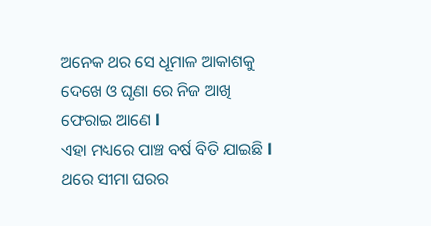ଅନେକ ଥର ସେ ଧୂମାଳ ଆକାଶକୁ ଦେଖେ ଓ ଘୃଣା ରେ ନିଜ ଆଖି ଫେରାଇ ଆଣେ l
ଏହା ମଧ୍ୟରେ ପାଞ୍ଚ ବର୍ଷ ବିତି ଯାଇଛି l ଥରେ ସୀମା ଘରର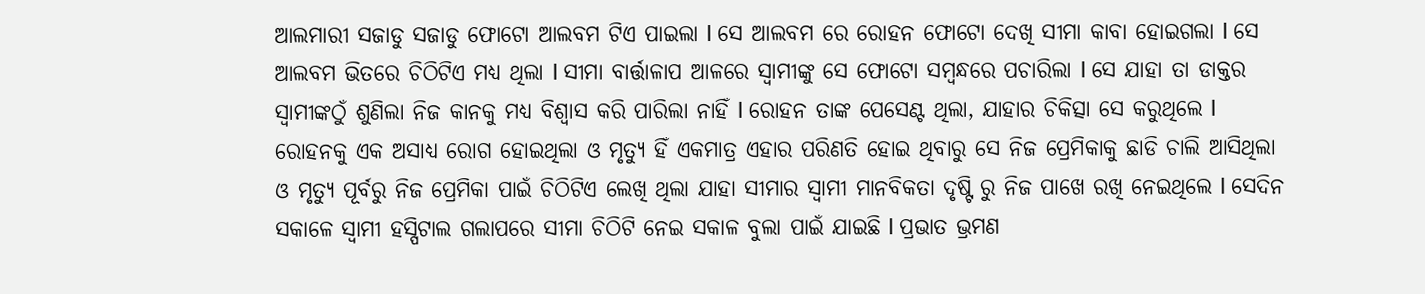ଆଲମାରୀ ସଜାଡୁ ସଜାଡୁ ଫୋଟୋ ଆଲବମ ଟିଏ ପାଇଲା l ସେ ଆଲବମ ରେ ରୋହନ ଫୋଟୋ ଦେଖି ସୀମା କାବା ହୋଇଗଲା l ସେ ଆଲବମ ଭିତରେ ଚିଠିଟିଏ ମଧ୍ୟ ଥିଲା l ସୀମା ବାର୍ତ୍ତାଳାପ ଆଳରେ ସ୍ୱାମୀଙ୍କୁ ସେ ଫୋଟୋ ସମ୍ବନ୍ଧରେ ପଚାରିଲା l ସେ ଯାହା ତା ଡାକ୍ତର ସ୍ୱାମୀଙ୍କଠୁଁ ଶୁଣିଲା ନିଜ କାନକୁ ମଧ୍ୟ ବିଶ୍ୱାସ କରି ପାରିଲା ନାହିଁ l ରୋହନ ତାଙ୍କ ପେସେଣ୍ଟ ଥିଲା, ଯାହାର ଚିକିତ୍ସା ସେ କରୁଥିଲେ l ରୋହନକୁ ଏକ ଅସାଧ୍ୟ ରୋଗ ହୋଇଥିଲା ଓ ମୃତ୍ୟୁ ହିଁ ଏକମାତ୍ର ଏହାର ପରିଣତି ହୋଇ ଥିବାରୁ ସେ ନିଜ ପ୍ରେମିକାକୁ ଛାଡି ଚାଲି ଆସିଥିଲା ଓ ମୃତ୍ୟୁ ପୂର୍ବରୁ ନିଜ ପ୍ରେମିକା ପାଇଁ ଚିଠିଟିଏ ଲେଖି ଥିଲା ଯାହା ସୀମାର ସ୍ୱାମୀ ମାନବିକତା ଦୃଷ୍ଟି ରୁ ନିଜ ପାଖେ ରଖି ନେଇଥିଲେ l ସେଦିନ ସକାଳେ ସ୍ୱାମୀ ହସ୍ପିଟାଲ ଗଲାପରେ ସୀମା ଚିଠିଟି ନେଇ ସକାଳ ବୁଲା ପାଇଁ ଯାଇଛି l ପ୍ରଭାତ ଭ୍ରମଣ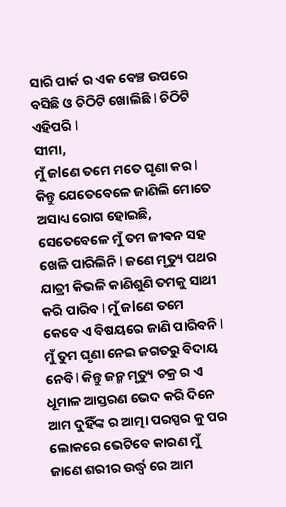ସାରି ପାର୍କ ର ଏକ ବେଞ୍ଚ ଉପରେ ବସିଛି ଓ ଚିଠିଟି ଖୋଲିଛି l ଚିଠିଟି ଏହିପରି l
ସୀମା,
ମୁଁ ଜlଣେ ତମେ ମତେ ଘୃଣା କର l କିନ୍ତୁ ଯେତେବେଳେ ଜାଣିଲି ମୋତେ ଅସାଧ୍ୟ ରୋଗ ହୋଇଛି, ସେତେବେଳେ ମୁଁ ତମ ଜୀଵନ ସହ ଖେଳି ପାରିଲିନି l ଜଣେ ମୃତ୍ୟୁ ପଥର ଯାତ୍ରୀ କିଭଳି କାଣିଶୁଣି ତମକୁ ସାଥୀ କରି ପାରିବ l ମୁଁ ଜlଣେ ତମେ କେବେ ଏ ବିଷୟରେ ଜାଣି ପାରିବନି l ମୁଁ ତୁମ ଘୃଣା ନେଇ ଜଗତରୁ ବିଦାୟ ନେବି l କିନ୍ତୁ ଜନ୍ମ ମୃତ୍ୟୁ ଚକ୍ର ର ଏ ଧୂମାଳ ଆସ୍ତରଣ ଭେଦ କରି ଦିନେ ଆମ ଦୁହିଁଙ୍କ ର ଆତ୍ମା ପରସ୍ପର କୁ ପର ଲୋକରେ ଭେଟିବେ କାରଣ ମୁଁ ଜାଣେ ଶରୀର ଉର୍ଦ୍ଧ୍ୱ ରେ ଆମ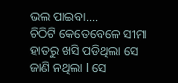ଭଲ ପାଇବା....
ଚିଠିଟି କେତେବେଳେ ସୀମା ହାତରୁ ଖସି ପଡିଥିଲା ସେ ଜାଣି ନଥିଲା l ସେ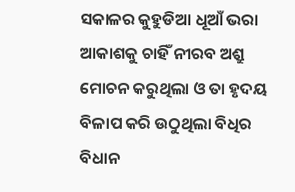ସକାଳର କୁହୁଡିଆ ଧୂଆଁ ଭରା ଆକାଶକୁ ଚାହିଁ ନୀରବ ଅଶ୍ରୁ ମୋଚନ କରୁଥିଲା ଓ ତା ହୃଦୟ ବିଳାପ କରି ଉଠୁଥିଲା ବିଧିର ବିଧାନ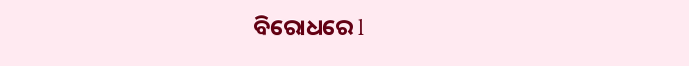ବିରୋଧରେ l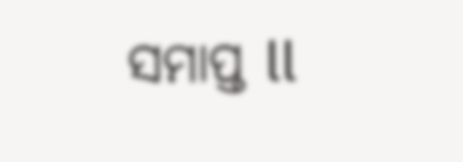ସମାପ୍ତ ll